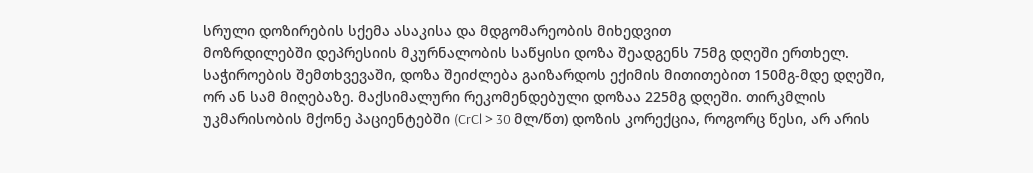სრული დოზირების სქემა ასაკისა და მდგომარეობის მიხედვით
მოზრდილებში დეპრესიის მკურნალობის საწყისი დოზა შეადგენს 75მგ დღეში ერთხელ. საჭიროების შემთხვევაში, დოზა შეიძლება გაიზარდოს ექიმის მითითებით 150მგ-მდე დღეში, ორ ან სამ მიღებაზე. მაქსიმალური რეკომენდებული დოზაა 225მგ დღეში. თირკმლის უკმარისობის მქონე პაციენტებში (CrCl > 30 მლ/წთ) დოზის კორექცია, როგორც წესი, არ არის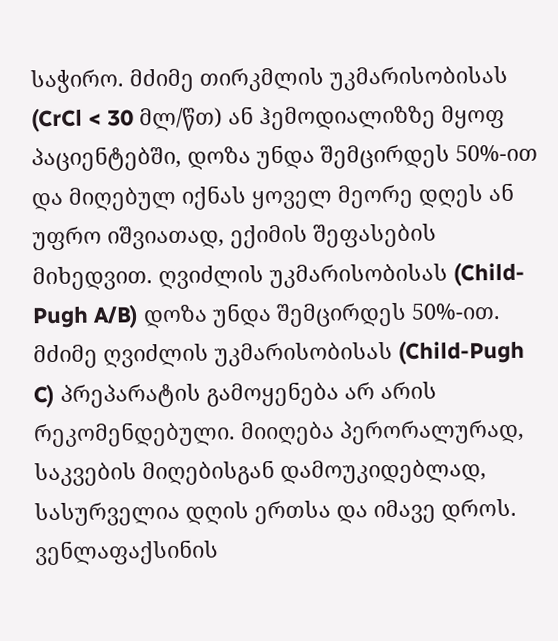საჭირო. მძიმე თირკმლის უკმარისობისას (CrCl < 30 მლ/წთ) ან ჰემოდიალიზზე მყოფ პაციენტებში, დოზა უნდა შემცირდეს 50%-ით და მიღებულ იქნას ყოველ მეორე დღეს ან უფრო იშვიათად, ექიმის შეფასების მიხედვით. ღვიძლის უკმარისობისას (Child-Pugh A/B) დოზა უნდა შემცირდეს 50%-ით. მძიმე ღვიძლის უკმარისობისას (Child-Pugh C) პრეპარატის გამოყენება არ არის რეკომენდებული. მიიღება პერორალურად, საკვების მიღებისგან დამოუკიდებლად, სასურველია დღის ერთსა და იმავე დროს.
ვენლაფაქსინის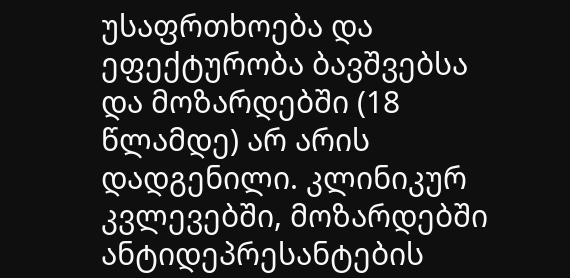უსაფრთხოება და ეფექტურობა ბავშვებსა და მოზარდებში (18 წლამდე) არ არის დადგენილი. კლინიკურ კვლევებში, მოზარდებში ანტიდეპრესანტების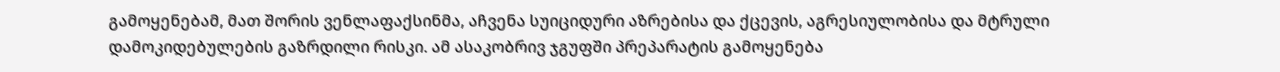გამოყენებამ, მათ შორის ვენლაფაქსინმა, აჩვენა სუიციდური აზრებისა და ქცევის, აგრესიულობისა და მტრული დამოკიდებულების გაზრდილი რისკი. ამ ასაკობრივ ჯგუფში პრეპარატის გამოყენება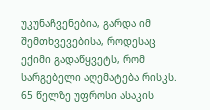უკუნაჩვენებია, გარდა იმ შემთხვევებისა, როდესაც ექიმი გადაწყვეტს, რომ სარგებელი აღემატება რისკს.
65 წელზე უფროსი ასაკის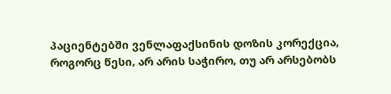პაციენტებში ვენლაფაქსინის დოზის კორექცია, როგორც წესი, არ არის საჭირო, თუ არ არსებობს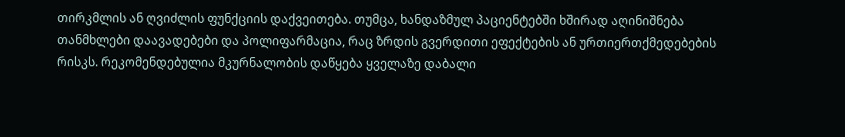თირკმლის ან ღვიძლის ფუნქციის დაქვეითება. თუმცა, ხანდაზმულ პაციენტებში ხშირად აღინიშნება თანმხლები დაავადებები და პოლიფარმაცია, რაც ზრდის გვერდითი ეფექტების ან ურთიერთქმედებების რისკს. რეკომენდებულია მკურნალობის დაწყება ყველაზე დაბალი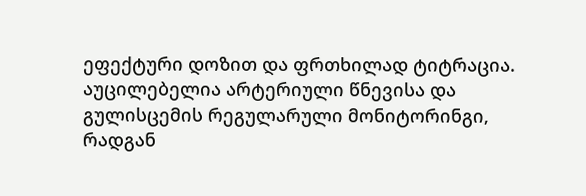ეფექტური დოზით და ფრთხილად ტიტრაცია. აუცილებელია არტერიული წნევისა და გულისცემის რეგულარული მონიტორინგი, რადგან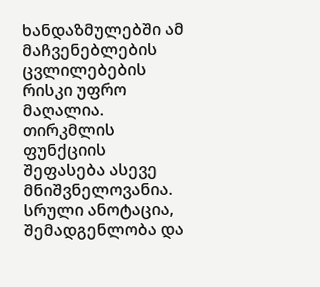ხანდაზმულებში ამ მაჩვენებლების ცვლილებების რისკი უფრო მაღალია. თირკმლის ფუნქციის შეფასება ასევე მნიშვნელოვანია.
სრული ანოტაცია, შემადგენლობა და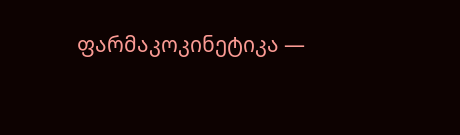ფარმაკოკინეტიკა —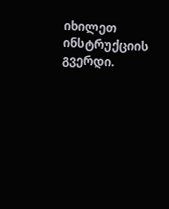იხილეთ ინსტრუქციის გვერდი.